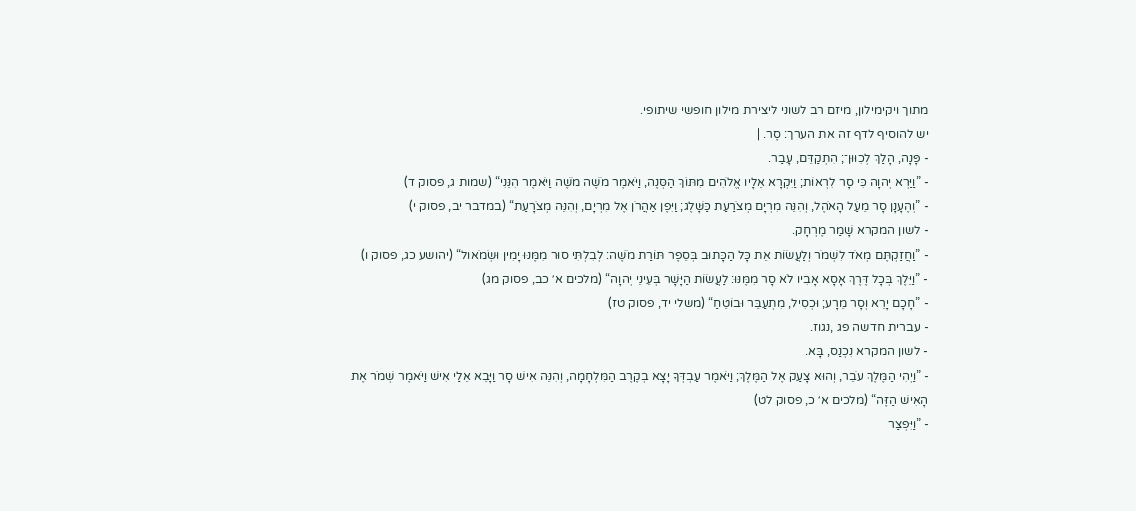מתוך ויקימילון, מיזם רב לשוני ליצירת מילון חופשי שיתופי.
יש להוסיף לדף זה את הערך: סֶר. |
- פָּנָה, הָלַךְ לְכִוּוּן־; הִתְקַדֵּם, עָבַר.
- ”וַיַּרְא יְהוָה כִּי סָר לִרְאוֹת; וַיִּקְרָא אֵלָיו אֱלֹהִים מִתּוֹךְ הַסְּנֶה, וַיֹּאמֶר מֹשֶׁה מֹשֶׁה וַיֹּאמֶר הִנֵּנִי“ (שמות ג, פסוק ד)
- ”וְהֶעָנָן סָר מֵעַל הָאֹהֶל, וְהִנֵּה מִרְיָם מְצֹרַעַת כַּשָּׁלֶג; וַיִּפֶן אַהֲרֹן אֶל מִרְיָם, וְהִנֵּה מְצֹרָעַת“ (במדבר יב, פסוק י)
- לשון המקרא שָׁמַר מֶרְחָק.
- ”וַחֲזַקְתֶּם מְאֹד לִשְׁמֹר וְלַעֲשׂוֹת אֵת כָּל הַכָּתוּב בְּסֵפֶר תּוֹרַת מֹשֶׁה: לְבִלְתִּי סוּר מִמֶּנּוּ יָמִין וּשְׂמֹאול“ (יהושע כג, פסוק ו)
- ”וַיֵּלֶךְ בְּכָל דֶּרֶךְ אָסָא אָבִיו לֹא סָר מִמֶּנּוּ: לַעֲשׂוֹת הַיָּשָׁר בְּעֵינֵי יְהוָה“ (מלכים א׳ כב, פסוק מג)
- ”חָכָם יָרֵא וְסָר מֵרָע; וּכְסִיל, מִתְעַבֵּר וּבוֹטֵחַ“ (משלי יד, פסוק טז)
- עברית חדשה פג ,נגוז.
- לשון המקרא נִכְנַס, בָּא.
- ”וַיְהִי הַמֶּלֶךְ עֹבֵר, וְהוּא צָעַק אֶל הַמֶּלֶךְ; וַיֹּאמֶר עַבְדְּךָ יָצָא בְקֶרֶב הַמִּלְחָמָה, וְהִנֵּה אִישׁ סָר וַיָּבֵא אֵלַי אִישׁ וַיֹּאמֶר שְׁמֹר אֶת הָאִישׁ הַזֶּה“ (מלכים א׳ כ, פסוק לט)
- ”וַיִּפְצַר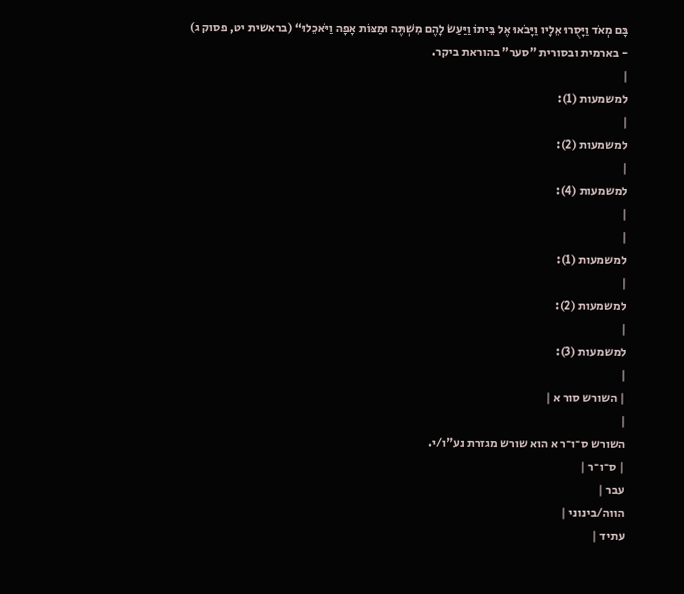בָּם מְאֹד וַיָּסֻרוּ אֵלָיו וַיָּבֹאוּ אֶל בֵּיתוֹ וַיַּעַשׂ לָהֶם מִשְׁתֶּה וּמַצּוֹת אָפָה וַיֹּאכֵלוּ“ (בראשית יט, פסוק ג)
- בארמית ובסורית "סער" בהוראת ביקר.
|
למשמעות (1):
|
למשמעות (2):
|
למשמעות (4):
|
|
למשמעות (1):
|
למשמעות (2):
|
למשמעות (3):
|
| השורש סור א |
|
השורש ס־ו־ר א הוא שורש מגזרת נע"ו/י.
| ס־ו־ר |
עבר |
הווה/בינוני |
עתיד |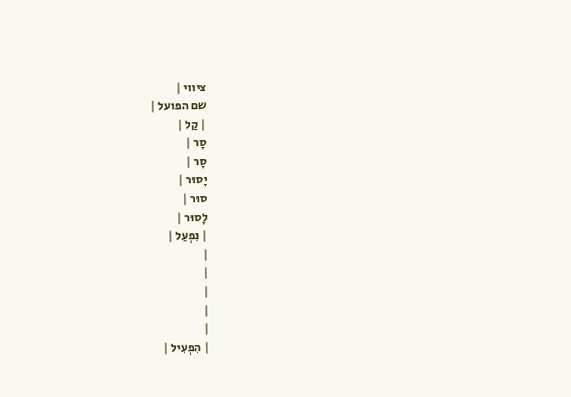ציווי |
שם הפועל |
| קַל |
סָר |
סָר |
יָסוּר |
סוּר |
לָסוּר |
| נִפְעַל |
|
|
|
|
|
| הִפְעִיל |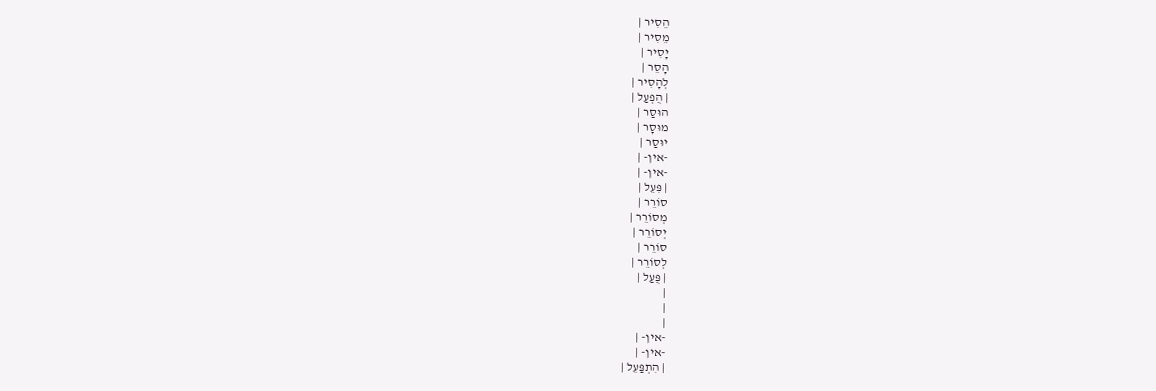הֵסִיר |
מֵסִיר |
יָסִיר |
הָסֵר |
לְהָסִיר |
| הֻפְעַל |
הוּסַר |
מוּסָר |
יוּסַר |
-אין- |
-אין- |
| פִּעֵל |
סוֹרֵר |
מְסוֹרֵר |
יְסוֹרֵר |
סוֹרֵר |
לְסוֹרֵר |
| פֻּעַל |
|
|
|
-אין- |
-אין- |
| הִתְפַּעֵל |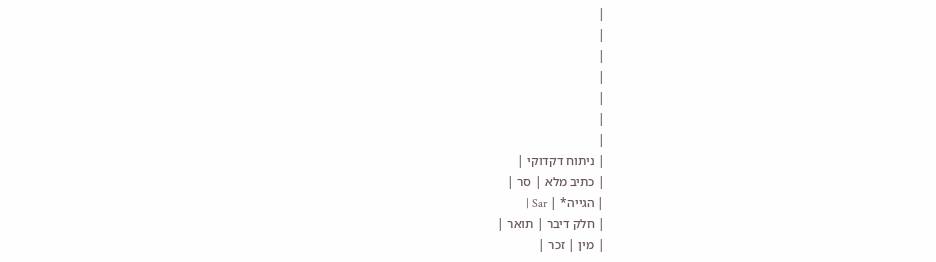|
|
|
|
|
|
|
| ניתוח דקדוקי |
| כתיב מלא | סר |
| הגייה* | Sar |
| חלק דיבר | תואר |
| מין | זכר |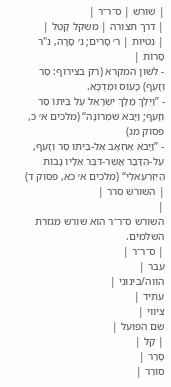| שורש | ס־ר־ר |
| דרך תצורה | משקל קָטֵל |
| נטיות | ר׳ סָרִים; נ׳ סָרָה, נ"ר סָרוֹת |
- לשון המקרא (רק בצירוף: סַר וְזָעֵף) כָּעוּס וּמְדֻכָּא.
- ”וַיֵּלֶךְ מֶלֶךְ יִשְׂרָאֵל עַל בֵּיתוֹ סַר וְזָעֵף; וַיָּבֹא שֹׁמְרוֹנָה“ (מלכים א׳ כ, פסוק מג)
- ”וַיָּבֹא אַחְאָב אֶל-בֵּיתוֹ סַר וְזָעֵף, עַל-הַדָּבָר אֲשֶׁר-דִּבֶּר אֵלָיו נָבוֹת הַיִּזְרְעֵאלִי“ (מלכים א׳ כא, פסוק ד)
| השורש סרר |
|
השורש ס־ר־ר הוא שורש מגזרת השלמים.
| ס־ר־ר |
עבר |
הווה/בינוני |
עתיד |
ציווי |
שם הפועל |
| קַל |
סָרַר |
סוֹרֵר |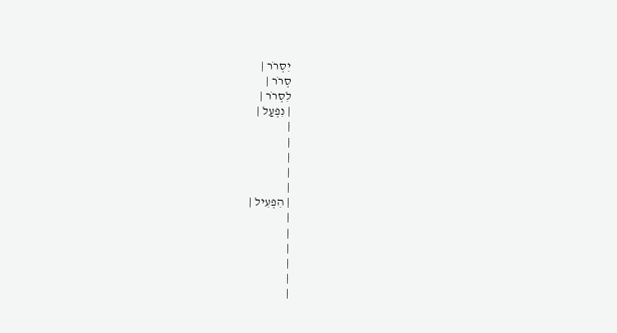יִסְרֹר |
סְרֹר |
לִסְרֹר |
| נִפְעַל |
|
|
|
|
|
| הִפְעִיל |
|
|
|
|
|
|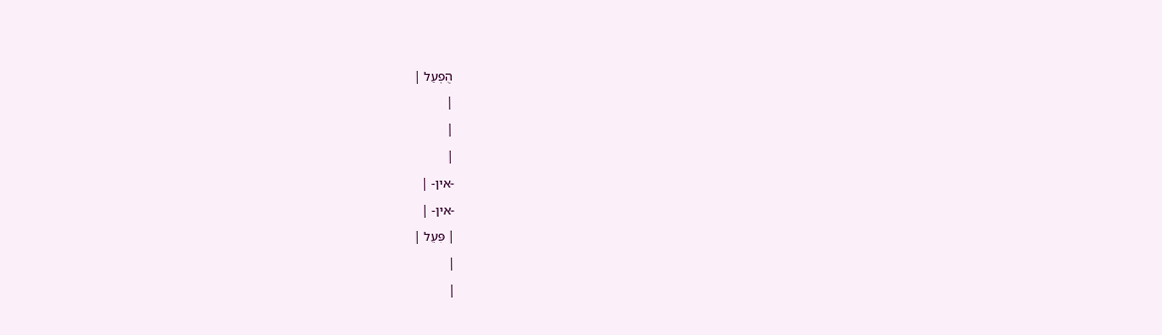הֻפְעַל |
|
|
|
-אין- |
-אין- |
| פִּעֵל |
|
|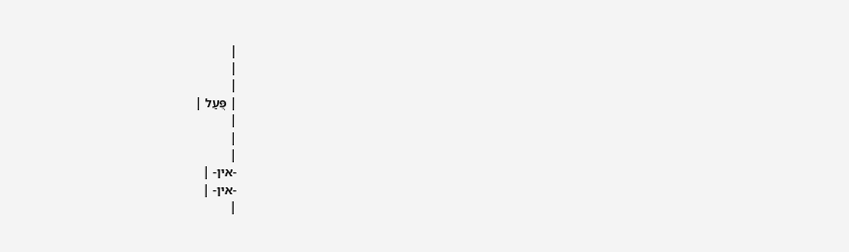|
|
|
| פֻּעַל |
|
|
|
-אין- |
-אין- |
|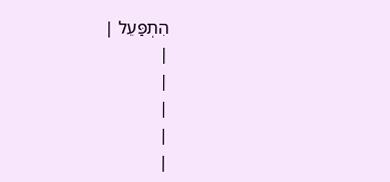הִתְפַּעֵל |
|
|
|
|
|